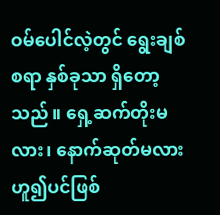ဝမ်ပေါင်လဲ့တွင် ရွေးချစ်စရာ နှစ်ခုသာ ရှိတော့သည်။ ရှေ့ဆက်တိုးမလား၊ နောက်ဆုတ်မလား ဟူ၍ပင်ဖြစ်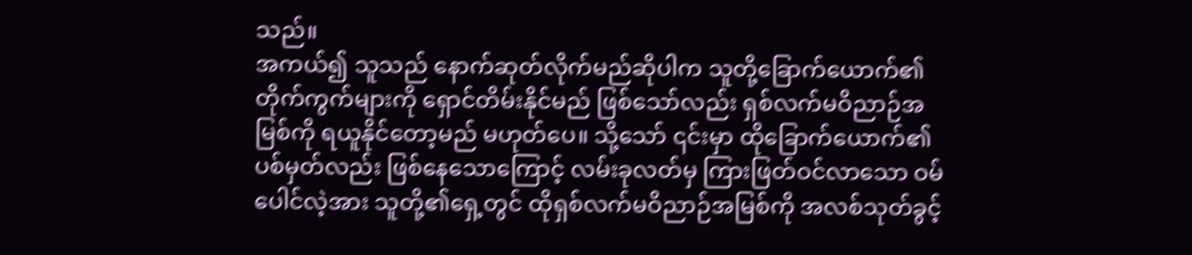သည်။
အကယ်၍ သူသည် နောက်ဆုတ်လိုက်မည်ဆိုပါက သူတို့ခြောက်ယောက်၏ တိုက်ကွက်များကို ရှောင်တိမ်းနိုင်မည် ဖြစ်သော်လည်း ရှစ်လက်မဝိညာဉ်အမြစ်ကို ရယူနိုင်တော့မည် မဟုတ်ပေ။ သို့သော် ၎င်းမှာ ထိုခြောက်ယောက်၏ ပစ်မှတ်လည်း ဖြစ်နေသောကြောင့် လမ်းခုလတ်မှ ကြားဖြတ်ဝင်လာသော ဝမ်ပေါင်လဲ့အား သူတို့၏ရှေ့တွင် ထိုရှစ်လက်မဝိညာဉ်အမြစ်ကို အလစ်သုတ်ခွင့်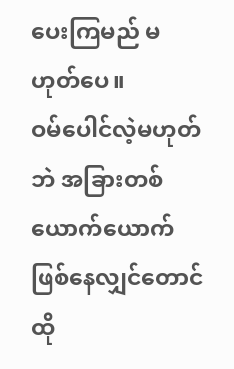ပေးကြမည် မဟုတ်ပေ။
ဝမ်ပေါင်လဲ့မဟုတ်ဘဲ အခြားတစ်ယောက်ယောက် ဖြစ်နေလျှင်တောင် ထို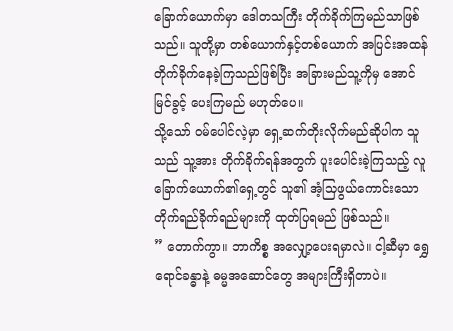ခြောက်ယောက်မှာ ဒေါတသကြီး တိုက်ခိုက်ကြမည်သာဖြစ်သည်။ သူတို့မှာ တစ်ယောက်နှင့်တစ်ယောက် အပြင်းအထန် တိုက်ခိုက်နေခဲ့ကြသည်ဖြစ်ပြီး အခြားမည်သူ့ကိုမှ အောင်မြင်ခွင့် ပေးကြမည် မဟုတ်ပေ။
သို့သော် ဝမ်ပေါင်လဲ့မှာ ရှေ့ဆက်တိုးလိုက်မည်ဆိုပါက သူသည် သူ့အား တိုက်ခိုက်ရန်အတွက် ပူးပေါင်းခဲ့ကြသည့် လူခြောက်ယောက်၏ရှေ့တွင် သူ၏ အံ့သြဖွယ်ကောင်းသော တိုက်ရည်ခိုက်ရည်များကို ထုတ်ပြရမည် ဖြစ်သည်။
” တောက်ကွာ။ ဘာကိစ္စ အလျှော့ပေးရမှာလဲ။ ငါ့ဆီမှာ ရွှေရောင်ခန္ဓာနဲ့ ဓမ္မအဆောင်တွေ အများကြီးရှိတာပဲ။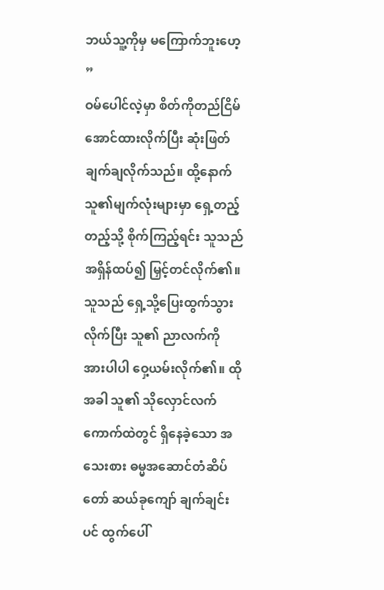ဘယ်သူ့ကိုမှ မကြောက်ဘူးဟေ့ ”
ဝမ်ပေါင်လဲ့မှာ စိတ်ကိုတည်ငြိမ်အောင်ထားလိုက်ပြီး ဆုံးဖြတ်ချက်ချလိုက်သည်။ ထို့နောက် သူ၏မျက်လုံးများမှာ ရှေ့တည့်တည့်သို့ စိုက်ကြည့်ရင်း သူသည် အရှိန်ထပ်၍ မြှင့်တင်လိုက်၏။
သူသည် ရှေ့သို့ပြေးထွက်သွားလိုက်ပြီး သူ၏ ညာလက်ကို အားပါပါ ဝှေ့ယမ်းလိုက်၏။ ထိုအခါ သူ၏ သိုလှောင်လက်ကောက်ထဲတွင် ရှိနေခဲ့သော အသေးစား ဓမ္မအဆောင်တံဆိပ်တော် ဆယ်ခုကျော် ချက်ချင်းပင် ထွက်ပေါ်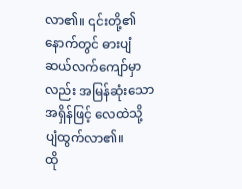လာ၏။ ၎င်းတို့၏နောက်တွင် ဓားပျံဆယ်လက်ကျော်မှာလည်း အမြန်ဆုံးသော အရှိန်ဖြင့် လေထဲသို့ ပျံထွက်လာ၏။
ထို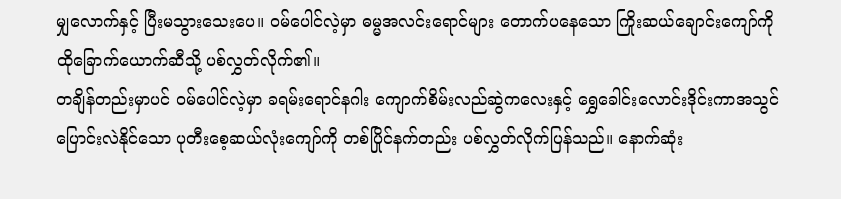မျှလောက်နှင့် ပြီးမသွားသေးပေ။ ဝမ်ပေါင်လဲ့မှာ ဓမ္မအလင်းရောင်များ တောက်ပနေသော ကြိုးဆယ်ချောင်းကျော်ကို ထိုခြောက်ယောက်ဆီသို့ ပစ်လွှတ်လိုက်၏။
တချိန်တည်းမှာပင် ဝမ်ပေါင်လဲ့မှာ ခရမ်းရောင်နဂါး ကျောက်စိမ်းလည်ဆွဲကလေးနှင့် ရွှေခေါင်းလောင်းဒိုင်းကာအသွင် ပြောင်းလဲနိုင်သော ပုတီးစေ့ဆယ်လုံးကျော်ကို တစ်ပြိုင်နက်တည်း ပစ်လွှတ်လိုက်ပြန်သည်။ နောက်ဆုံး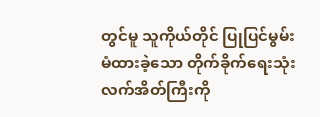တွင်မူ သူကိုယ်တိုင် ပြုပြင်မွမ်းမံထားခဲ့သော တိုက်ခိုက်ရေးသုံး လက်အိတ်ကြီးကို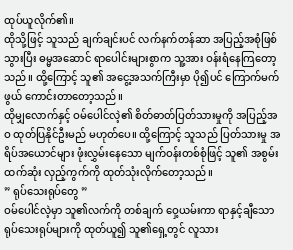ထုပ်ယူလိုက်၏။
ထိုသို့ဖြင့် သူသည် ချက်ချင်းပင် လက်နက်တန်ဆာ အပြည့်အစုံဖြစ်သွားပြီး ဓမ္မအဆောင် ရာပေါင်းများစွာက သူ့အား ဝန်းရံနေကြတော့သည်။ ထို့ကြောင့် သူ၏ အငွေ့အသက်ကြီးမှာ ပို၍ပင် ကြောက်မက်ဖွယ် ကောင်းတာတော့သည်။
ထိုမျှလောက်နှင့် ဝမ်ပေါင်လဲ့၏ စိတ်ဓာတ်ပြတ်သားမှုကို အပြည့်အဝ ထုတ်ပြနိုင်ဦးမည် မဟုတ်ပေ။ ထို့ကြောင့် သူသည် ပြတ်သားမှု အရိပ်အယောင်များ ဖုံးလွှမ်းနေသော မျက်ဝန်းတစ်စုံဖြင့် သူ၏ အစွမ်းထက်ဆုံး လှည့်ကွက်ကို ထုတ်သုံးလိုက်တော့သည်။
” ရုပ်သေးရုပ်တွေ ”
ဝမ်ပေါင်လဲ့မှာ သူ၏လက်ကို တစ်ချက် ဝှေ့ယမ်းကာ ရာနှင့်ချီသော ရုပ်သေးရုပ်များကို ထုတ်ယူ၍ သူ၏ရှေ့တွင် လူသား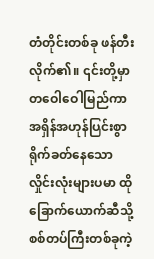တံတိုင်းတစ်ခု ဖန်တီးလိုက်၏။ ၎င်းတို့မှာ တဝေါဝေါမြည်ကာ အရှိန်အဟုန်ပြင်းစွာ ရိုက်ခတ်နေသော လှိုင်းလုံးများပမာ ထိုခြောက်ယောက်ဆီသို့ စစ်တပ်ကြီးတစ်ခုကဲ့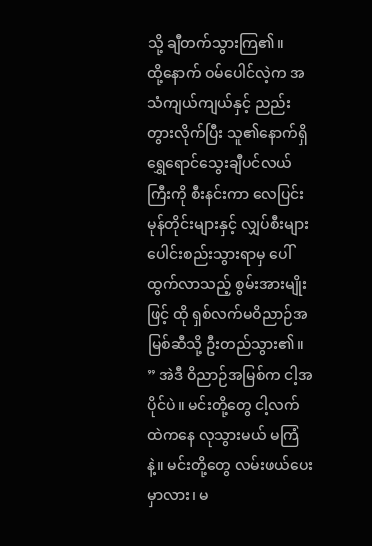သို့ ချီတက်သွားကြ၏။
ထို့နောက် ဝမ်ပေါင်လဲ့က အသံကျယ်ကျယ်နှင့် ညည်းတွားလိုက်ပြီး သူ၏နောက်ရှိ ရွှေရောင်သွေးချီပင်လယ်ကြီးကို စီးနင်းကာ လေပြင်းမုန်တိုင်းများနှင့် လျှပ်စီးများ ပေါင်းစည်းသွားရာမှ ပေါ်ထွက်လာသည့် စွမ်းအားမျိုးဖြင့် ထို ရှစ်လက်မဝိညာဉ်အမြစ်ဆီသို့ ဦးတည်သွား၏။
” အဲဒီ ဝိညာဉ်အမြစ်က ငါ့အပိုင်ပဲ။ မင်းတို့တွေ ငါ့လက်ထဲကနေ လုသွားမယ် မကြံနဲ့။ မင်းတို့တွေ လမ်းဖယ်ပေးမှာလား၊ မ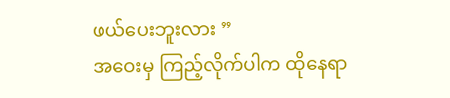ဖယ်ပေးဘူးလား ”
အဝေးမှ ကြည့်လိုက်ပါက ထိုနေရာ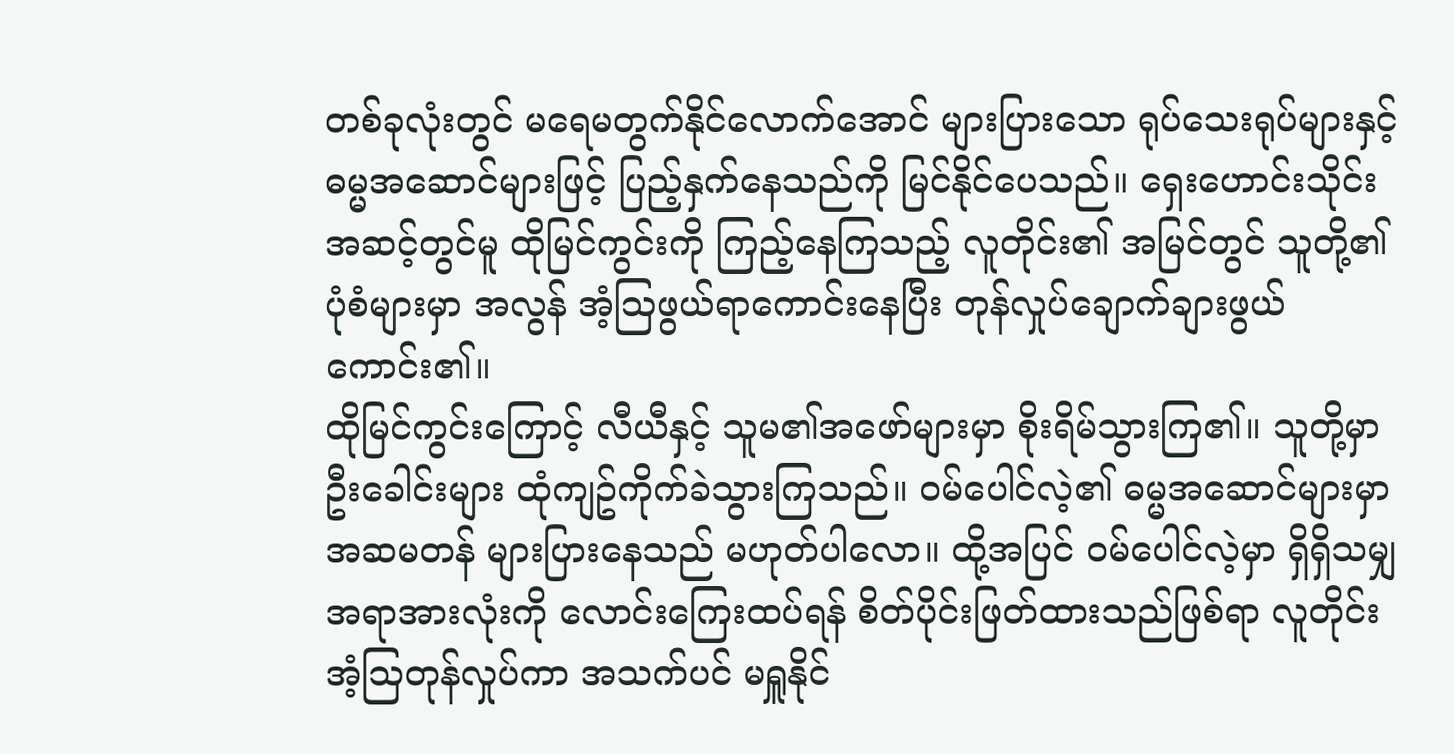တစ်ခုလုံးတွင် မရေမတွက်နိုင်လောက်အောင် များပြားသော ရုပ်သေးရုပ်များနှင့် ဓမ္မအဆောင်များဖြင့် ပြည့်နှက်နေသည်ကို မြင်နိုင်ပေသည်။ ရှေးဟောင်းသိုင်းအဆင့်တွင်မူ ထိုမြင်ကွင်းကို ကြည့်နေကြသည့် လူတိုင်း၏ အမြင်တွင် သူတို့၏ ပုံစံများမှာ အလွန် အံ့ဩဖွယ်ရာကောင်းနေပြီး တုန်လှုပ်ချောက်ချားဖွယ်ကောင်း၏။
ထိုမြင်ကွင်းကြောင့် လီယီနှင့် သူမ၏အဖော်များမှာ စိုးရိမ်သွားကြ၏။ သူတို့မှာ ဦးခေါင်းများ ထုံကျဥ်ကိုက်ခဲသွားကြသည်။ ဝမ်ပေါင်လဲ့၏ ဓမ္မအဆောင်များမှာ အဆမတန် များပြားနေသည် မဟုတ်ပါလော။ ထို့အပြင် ဝမ်ပေါင်လဲ့မှာ ရှိရှိသမျှ အရာအားလုံးကို လောင်းကြေးထပ်ရန် စိတ်ပိုင်းဖြတ်ထားသည်ဖြစ်ရာ လူတိုင်း အံ့ဩတုန်လှုပ်ကာ အသက်ပင် မရှူနိုင်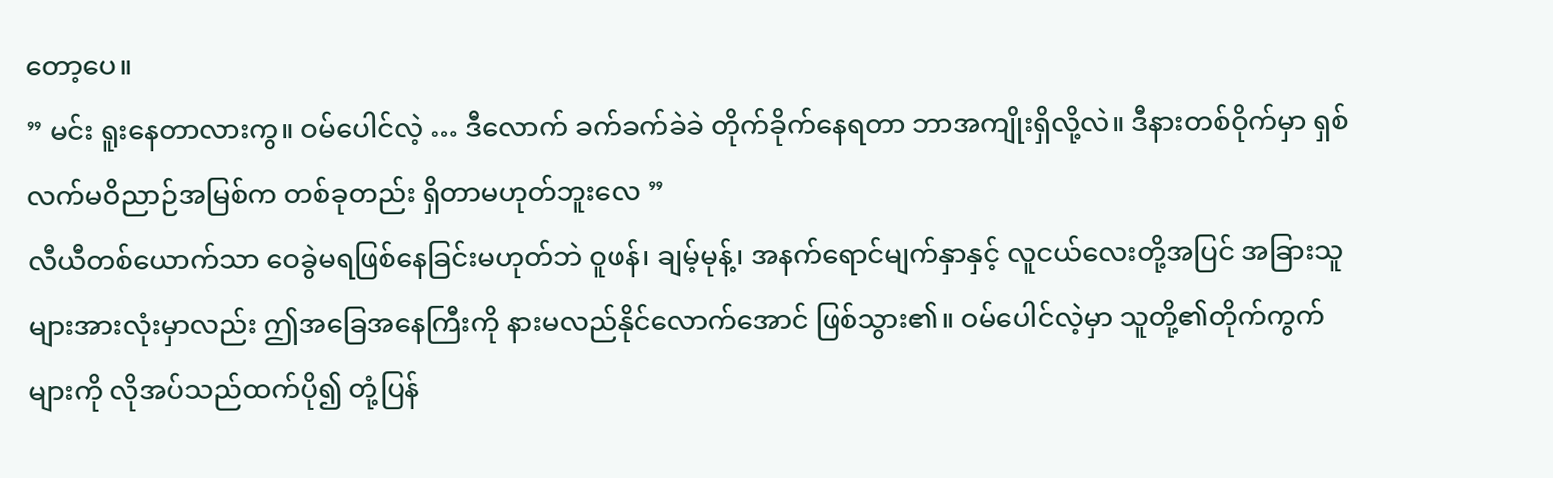တော့ပေ။
” မင်း ရူးနေတာလားကွ။ ဝမ်ပေါင်လဲ့ … ဒီလောက် ခက်ခက်ခဲခဲ တိုက်ခိုက်နေရတာ ဘာအကျိုးရှိလို့လဲ။ ဒီနားတစ်ဝိုက်မှာ ရှစ်လက်မဝိညာဉ်အမြစ်က တစ်ခုတည်း ရှိတာမဟုတ်ဘူးလေ ”
လီယီတစ်ယောက်သာ ဝေခွဲမရဖြစ်နေခြင်းမဟုတ်ဘဲ ဝူဖန်၊ ချမ့်မုန့်၊ အနက်ရောင်မျက်နှာနှင့် လူငယ်လေးတို့အပြင် အခြားသူများအားလုံးမှာလည်း ဤအခြေအနေကြီးကို နားမလည်နိုင်လောက်အောင် ဖြစ်သွား၏။ ဝမ်ပေါင်လဲ့မှာ သူတို့၏တိုက်ကွက်များကို လိုအပ်သည်ထက်ပို၍ တုံ့ပြန်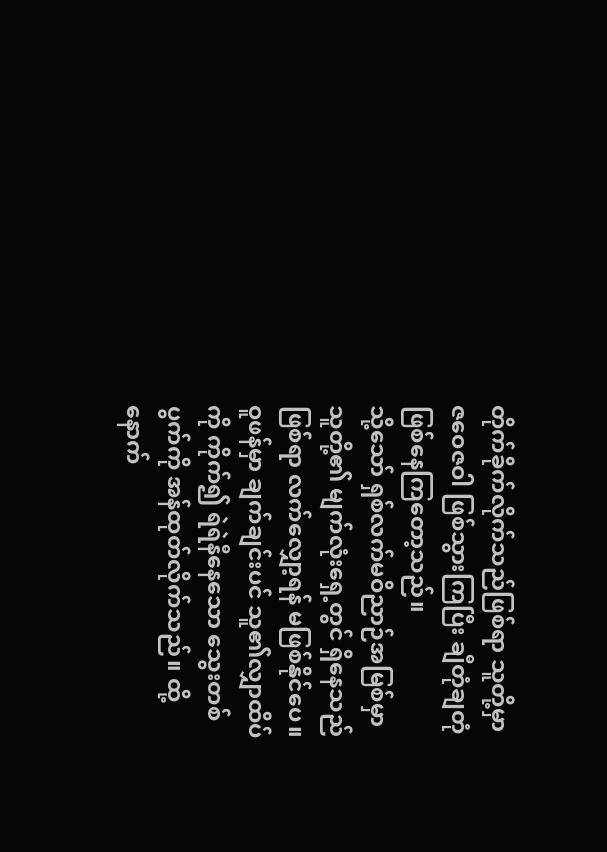တိုက်ခိုက်လိုက်သည်ဖြစ်ရာ သူတို့မှာ ဇဝေဇဝါ ဖြစ်သွားကြပြီး ချီတုံချတုံ ဖြစ်နေကြတော့သည်။
သို့သော် ရှစ်လက်မဝိညာဉ်အမြစ်မှာ သူတို့၏ မျက်လုံးရှေ့တွင် ရှိနေသည်ဖြစ်ရာ လက်လျှော့ရန် မဖြစ်နိုင်ပေ။ ဝူဖန်မှာ ချက်ချင်းပင် သူ၏လျှာထိပ်ကို ကိုက်၍ ရဲရဲနီနေသော သွေးတစ်ပွက်ကို အန်ထုတ်လိုက်သည်။ ထို့နောက်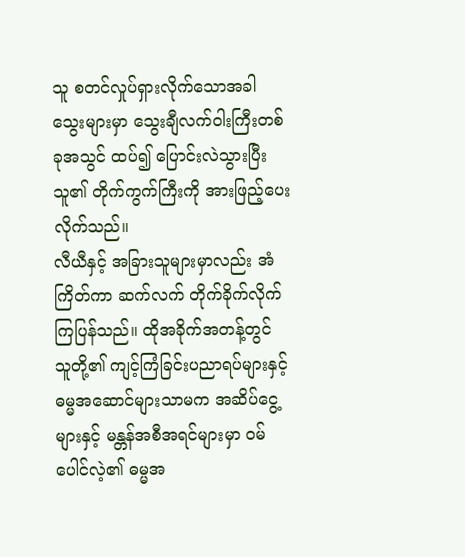သူ စတင်လှုပ်ရှားလိုက်သောအခါ သွေးများမှာ သွေးချီလက်ဝါးကြီးတစ်ခုအသွင် ထပ်၍ ပြောင်းလဲသွားပြီး သူ၏ တိုက်ကွက်ကြီးကို အားဖြည့်ပေးလိုက်သည်။
လီယီနှင့် အခြားသူများမှာလည်း အံကြိတ်ကာ ဆက်လက် တိုက်ခိုက်လိုက်ကြပြန်သည်။ ထိုအခိုက်အတန့်တွင် သူတို့၏ ကျင့်ကြံခြင်းပညာရပ်များနှင့် ဓမ္မအဆောင်များသာမက အဆိပ်ငွေ့များနှင့် မန္တန်အစီအရင်များမှာ ဝမ်ပေါင်လဲ့၏ ဓမ္မအ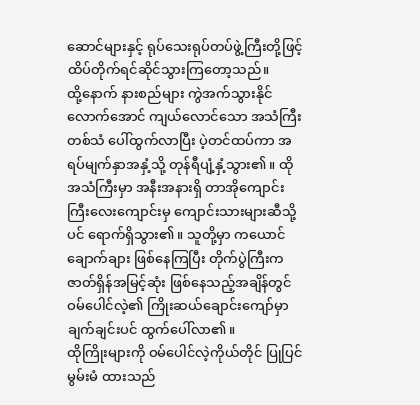ဆောင်များနှင့် ရုပ်သေးရုပ်တပ်ဖွဲ့ကြီးတို့ဖြင့် ထိပ်တိုက်ရင်ဆိုင်သွားကြတော့သည်။
ထို့နောက် နားစည်များ ကွဲအက်သွားနိုင်လောက်အောင် ကျယ်လောင်သော အသံကြီးတစ်သံ ပေါ်ထွက်လာပြီး ပဲ့တင်ထပ်ကာ အရပ်မျက်နှာအနှံ့သို့ တုန်ရီပျံ့နှံ့သွား၏။ ထိုအသံကြီးမှာ အနီးအနားရှိ တာအိုကျောင်းကြီးလေးကျောင်းမှ ကျောင်းသားများဆီသို့ပင် ရောက်ရှိသွား၏။ သူတို့မှာ ကယောင်ချောက်ချား ဖြစ်နေကြပြီး တိုက်ပွဲကြီးက ဇာတ်ရှိန်အမြင့်ဆုံး ဖြစ်နေသည့်အချိန်တွင် ဝမ်ပေါင်လဲ့၏ ကြိုးဆယ်ချောင်းကျော်မှာ ချက်ချင်းပင် ထွက်ပေါ်လာ၏။
ထိုကြိုးများကို ဝမ်ပေါင်လဲ့ကိုယ်တိုင် ပြုပြင်မွမ်းမံ ထားသည်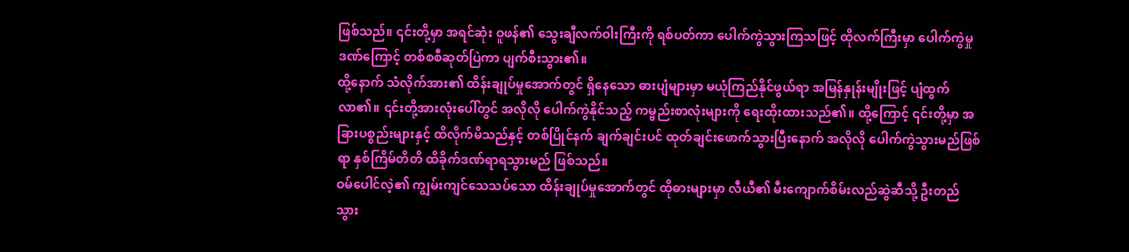ဖြစ်သည်။ ၎င်းတို့မှာ အရင်ဆုံး ဝူဖန်၏ သွေးချီလက်ဝါးကြီးကို ရစ်ပတ်ကာ ပေါက်ကွဲသွားကြသဖြင့် ထိုလက်ကြီးမှာ ပေါက်ကွဲမှုဒဏ်ကြောင့် တစ်စစီဆုတ်ပြဲကာ ပျက်စီးသွား၏။
ထို့နောက် သံလိုက်အား၏ ထိန်းချုပ်မှုအောက်တွင် ရှိနေသော ဓားပျံများမှာ မယုံကြည်နိုင်ဖွယ်ရာ အမြန်နှုန်းမျိုးဖြင့် ပျံထွက်လာ၏။ ၎င်းတို့အားလုံးပေါ်တွင် အလိုလို ပေါက်ကွဲနိုင်သည့် ကမ္ဗည်းစာလုံးများကို ရေးထိုးထားသည်၏။ ထို့ကြောင့် ၎င်းတို့မှာ အခြားပစ္စည်းများနှင့် ထိလိုက်မိသည်နှင့် တစ်ပြိုင်နက် ချက်ချင်းပင် ထုတ်ချင်းဖောက်သွားပြီးနောက် အလိုလို ပေါက်ကွဲသွားမည်ဖြစ်ရာ နှစ်ကြိမ်တိတိ ထိခိုက်ဒဏ်ရာရသွားမည် ဖြစ်သည်။
ဝမ်ပေါင်လဲ့၏ ကျွမ်းကျင်သေသပ်သော ထိန်းချုပ်မှုအောက်တွင် ထိုဓားများမှာ လီယီ၏ မီးကျောက်စိမ်းလည်ဆွဲဆီသို့ ဦးတည်သွား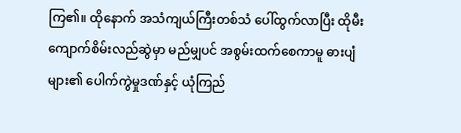ကြ၏။ ထိုနောက် အသံကျယ်ကြီးတစ်သံ ပေါ်ထွက်လာပြီး ထိုမီးကျောက်စိမ်းလည်ဆွဲမှာ မည်မျှပင် အစွမ်းထက်စေကာမူ ဓားပျံများ၏ ပေါက်ကွဲမှုဒဏ်နှင့် ယုံကြည်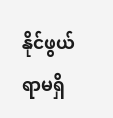နိုင်ဖွယ်ရာမရှိ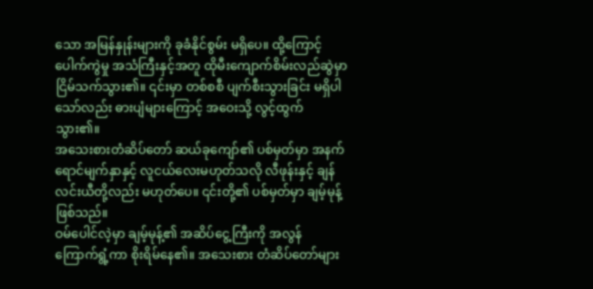သော အမြန်နှုန်းများကို ခုခံနိုင်စွမ်း မရှိပေ။ ထို့ကြောင့် ပေါက်ကွဲမှု အသံကြီးနှင့်အတူ ထိုမီးကျောက်စိမ်းလည်ဆွဲမှာ ငြိမ်သက်သွား၏။ ၎င်းမှာ တစ်စစီ ပျက်စီးသွားခြင်း မရှိပါသော်လည်း ဓားပျံများကြောင့် အဝေးသို့ လွင့်ထွက်သွား၏။
အသေးစားတံဆိပ်တော် ဆယ်ခုကျော်၏ ပစ်မှတ်မှာ အနက်ရောင်မျက်နှာနှင့် လူငယ်လေးမဟုတ်သလို လီဖုန်းနှင့် ချန်လင်းယီတို့လည်း မဟုတ်ပေ။ ၎င်းတို့၏ ပစ်မှတ်မှာ ချမ့်မုန့်ဖြစ်သည်။
ဝမ်ပေါင်လဲ့မှာ ချမ့်မုန့်၏ အဆိပ်ငွေ့ကြီးကို အလွန် ကြောက်ရွံ့ကာ စိုးရိမ်နေ၏။ အသေးစား တံဆိပ်တော်များ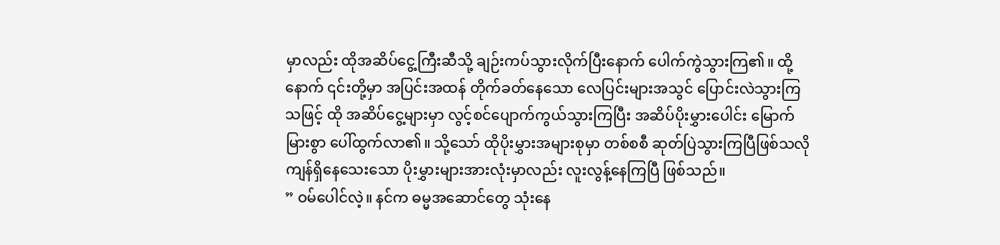မှာလည်း ထိုအဆိပ်ငွေ့ကြီးဆီသို့ ချဉ်းကပ်သွားလိုက်ပြီးနောက် ပေါက်ကွဲသွားကြ၏။ ထို့နောက် ၎င်းတို့မှာ အပြင်းအထန် တိုက်ခတ်နေသော လေပြင်းများအသွင် ပြောင်းလဲသွားကြသဖြင့် ထို အဆိပ်ငွေ့များမှာ လွင့်စင်ပျောက်ကွယ်သွားကြပြီး အဆိပ်ပိုးမွှားပေါင်း မြောက်မြားစွာ ပေါ်ထွက်လာ၏။ သို့သော် ထိုပိုးမွှားအများစုမှာ တစ်စစီ ဆုတ်ပြဲသွားကြပြီဖြစ်သလို ကျန်ရှိနေသေးသော ပိုးမွှားများအားလုံးမှာလည်း လူးလွန့်နေကြပြီ ဖြစ်သည်။
” ဝမ်ပေါင်လဲ့။ နင်က ဓမ္မအဆောင်တွေ သုံးနေ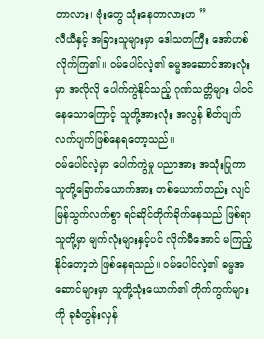တာလား၊ ဗုံးတွေ သုံးနေတာလားဟ ”
လီယီနှင့် အခြားသူများမှာ ဒေါသတကြီး အော်ဟစ်လိုက်ကြ၏။ ဝမ်ပေါင်လဲ့၏ ဓမ္မအဆောင်အားလုံးမှာ အလိုလို ပေါက်ကွဲနိုင်သည့် ဂုဏ်သတ္တိများ ပါဝင်နေသောကြောင့် သူတို့အားလုံး အလွန် စိတ်ပျက်လက်ပျက်ဖြစ်နေရတော့သည်။
ဝမ်ပေါင်လဲ့မှာ ပေါက်ကွဲမှု ပညာအား အသုံးပြုကာ သူတို့ခြောက်ယောက်အား တစ်ယောက်တည်း လျင်မြန်သွက်လက်စွာ ရင်ဆိုင်တိုက်ခိုက်နေသည် ဖြစ်ရာ သူတို့မှာ မျက်လုံးများနှင့်ပင် လိုက်မီအောင် မကြည့်နိုင်တော့ဘဲ ဖြစ်နေရသည်။ ဝမ်ပေါင်လဲ့၏ ဓမ္မအဆောင်များမှာ သူတို့သုံးယောက်၏ တိုက်ကွက်များကို ခုခံတွန်းလှန်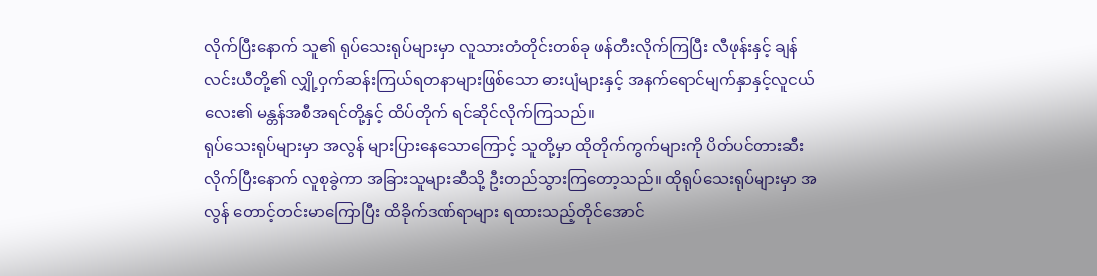လိုက်ပြီးနောက် သူ၏ ရုပ်သေးရုပ်များမှာ လူသားတံတိုင်းတစ်ခု ဖန်တီးလိုက်ကြပြီး လီဖုန်းနှင့် ချန်လင်းယီတို့၏ လျှို့ဝှက်ဆန်းကြယ်ရတနာများဖြစ်သော ဓားပျံများနှင့် အနက်ရောင်မျက်နှာနှင့်လူငယ်လေး၏ မန္တန်အစီအရင်တို့နှင့် ထိပ်တိုက် ရင်ဆိုင်လိုက်ကြသည်။
ရုပ်သေးရုပ်များမှာ အလွန် များပြားနေသောကြောင့် သူတို့မှာ ထိုတိုက်ကွက်များကို ပိတ်ပင်တားဆီးလိုက်ပြီးနောက် လူစုခွဲကာ အခြားသူများဆီသို့ ဦးတည်သွားကြတော့သည်။ ထိုရုပ်သေးရုပ်များမှာ အလွန် တောင့်တင်းမာကြောပြီး ထိခိုက်ဒဏ်ရာများ ရထားသည့်တိုင်အောင်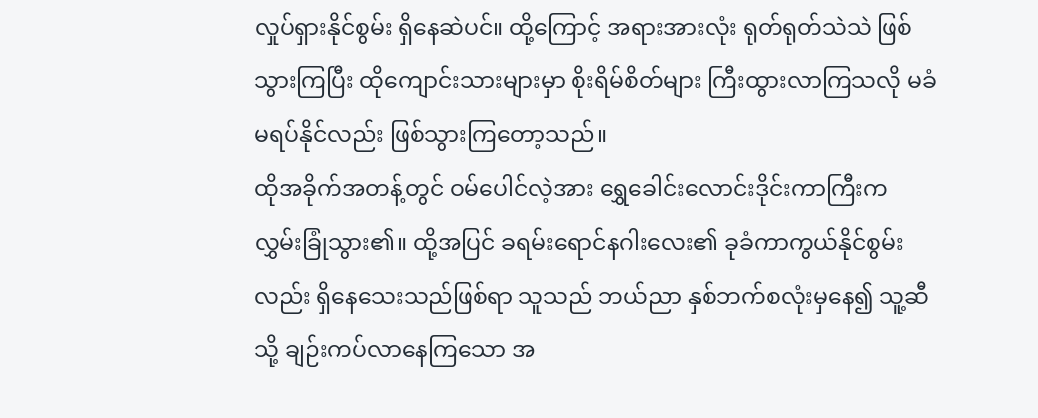လှုပ်ရှားနိုင်စွမ်း ရှိနေဆဲပင်။ ထို့ကြောင့် အရားအားလုံး ရုတ်ရုတ်သဲသဲ ဖြစ်သွားကြပြီး ထိုကျောင်းသားများမှာ စိုးရိမ်စိတ်များ ကြီးထွားလာကြသလို မခံမရပ်နိုင်လည်း ဖြစ်သွားကြတော့သည်။
ထိုအခိုက်အတန့်တွင် ဝမ်ပေါင်လဲ့အား ရွှေခေါင်းလောင်းဒိုင်းကာကြီးက လွှမ်းခြုံသွား၏။ ထို့အပြင် ခရမ်းရောင်နဂါးလေး၏ ခုခံကာကွယ်နိုင်စွမ်းလည်း ရှိနေသေးသည်ဖြစ်ရာ သူသည် ဘယ်ညာ နှစ်ဘက်စလုံးမှနေ၍ သူ့ဆီသို့ ချဉ်းကပ်လာနေကြသော အ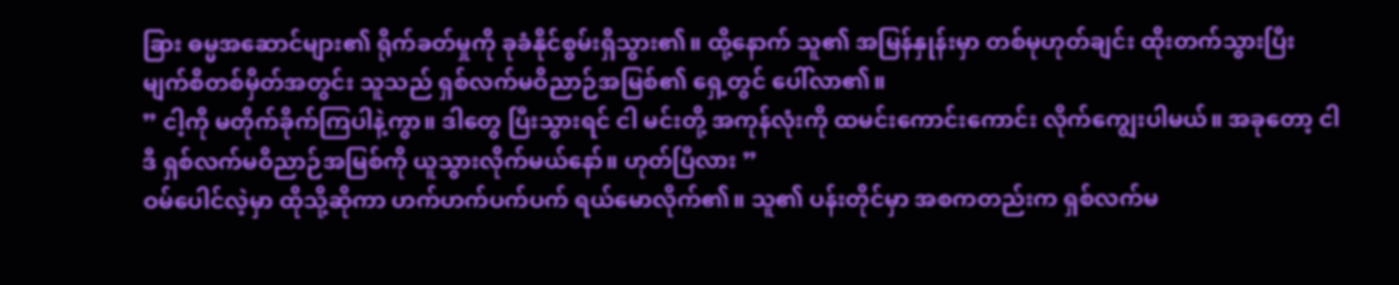ခြား ဓမ္မအဆောင်များ၏ ရိုက်ခတ်မှုကို ခုခံနိုင်စွမ်းရှိသွား၏။ ထို့နောက် သူ၏ အမြန်နှုန်းမှာ တစ်မုဟုတ်ချင်း ထိုးတက်သွားပြီး မျက်စိတစ်မှိတ်အတွင်း သူသည် ရှစ်လက်မဝိညာဉ်အမြစ်၏ ရှေ့တွင် ပေါ်လာ၏။
” ငါ့ကို မတိုက်ခိုက်ကြပါနဲ့ကွာ။ ဒါတွေ ပြီးသွားရင် ငါ မင်းတို့ အကုန်လုံးကို ထမင်းကောင်းကောင်း လိုက်ကျွေးပါမယ်။ အခုတော့ ငါ ဒီ ရှစ်လက်မဝိညာဉ်အမြစ်ကို ယူသွားလိုက်မယ်နော်။ ဟုတ်ပြီလား ”
ဝမ်ပေါင်လဲ့မှာ ထိုသို့ဆိုကာ ဟက်ဟက်ပက်ပက် ရယ်မောလိုက်၏။ သူ၏ ပန်းတိုင်မှာ အစကတည်းက ရှစ်လက်မ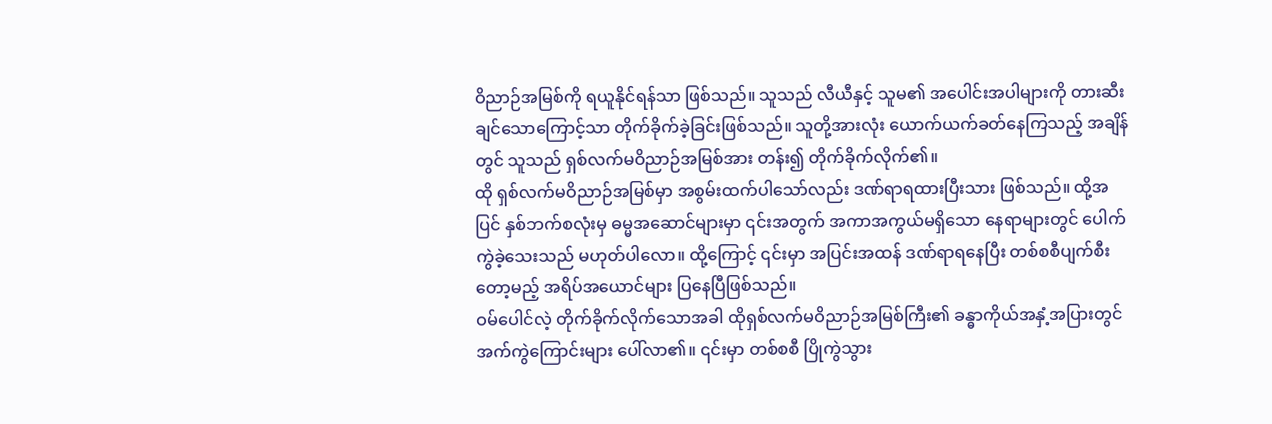ဝိညာဉ်အမြစ်ကို ရယူနိုင်ရန်သာ ဖြစ်သည်။ သူသည် လီယီနှင့် သူမ၏ အပေါင်းအပါများကို တားဆီးချင်သောကြောင့်သာ တိုက်ခိုက်ခဲ့ခြင်းဖြစ်သည်။ သူတို့အားလုံး ယောက်ယက်ခတ်နေကြသည့် အချိန်တွင် သူသည် ရှစ်လက်မဝိညာဉ်အမြစ်အား တန်း၍ တိုက်ခိုက်လိုက်၏။
ထို ရှစ်လက်မဝိညာဉ်အမြစ်မှာ အစွမ်းထက်ပါသော်လည်း ဒဏ်ရာရထားပြီးသား ဖြစ်သည်။ ထို့အပြင် နှစ်ဘက်စလုံးမှ ဓမ္မအဆောင်များမှာ ၎င်းအတွက် အကာအကွယ်မရှိသော နေရာများတွင် ပေါက်ကွဲခဲ့သေးသည် မဟုတ်ပါလော။ ထို့ကြောင့် ၎င်းမှာ အပြင်းအထန် ဒဏ်ရာရနေပြီး တစ်စစီပျက်စီးတော့မည့် အရိပ်အယောင်များ ပြနေပြီဖြစ်သည်။
ဝမ်ပေါင်လဲ့ တိုက်ခိုက်လိုက်သောအခါ ထိုရှစ်လက်မဝိညာဉ်အမြစ်ကြီး၏ ခန္ဓာကိုယ်အနှံ့အပြားတွင် အက်ကွဲကြောင်းများ ပေါ်လာ၏။ ၎င်းမှာ တစ်စစီ ပြိုကွဲသွား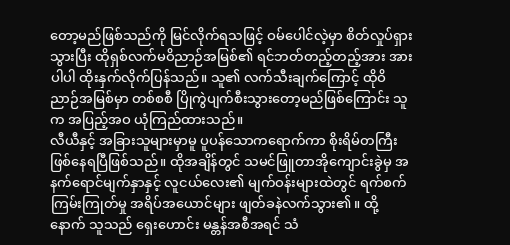တော့မည်ဖြစ်သည်ကို မြင်လိုက်ရသဖြင့် ဝမ်ပေါင်လဲ့မှာ စိတ်လှုပ်ရှားသွားပြီး ထိုရှစ်လက်မဝိညာဉ်အမြစ်၏ ရင်ဘတ်တည့်တည့်အား အားပါပါ ထိုးနှက်လိုက်ပြန်သည်။ သူ၏ လက်သီးချက်ကြောင့် ထိုဝိညာဉ်အမြစ်မှာ တစ်စစီ ပြိုကွဲပျက်စီးသွားတော့မည်ဖြစ်ကြောင်း သူက အပြည့်အဝ ယုံကြည်ထားသည်။
လီယီနှင့် အခြားသူများမှာမူ ပူပန်သောကရောက်ကာ စိုးရိမ်တကြီး ဖြစ်နေရပြီဖြစ်သည်။ ထိုအချိန်တွင် သမင်ဖြူတာအိုကျောင်းခွဲမှ အနက်ရောင်မျက်နှာနှင့် လူငယ်လေး၏ မျက်ဝန်းများထဲတွင် ရက်စက်ကြမ်းကြုတ်မှု အရိပ်အယောင်များ ဖျတ်ခနဲလက်သွား၏။ ထို့နောက် သူသည် ရှေးဟောင်း မန္တန်အစီအရင် သံ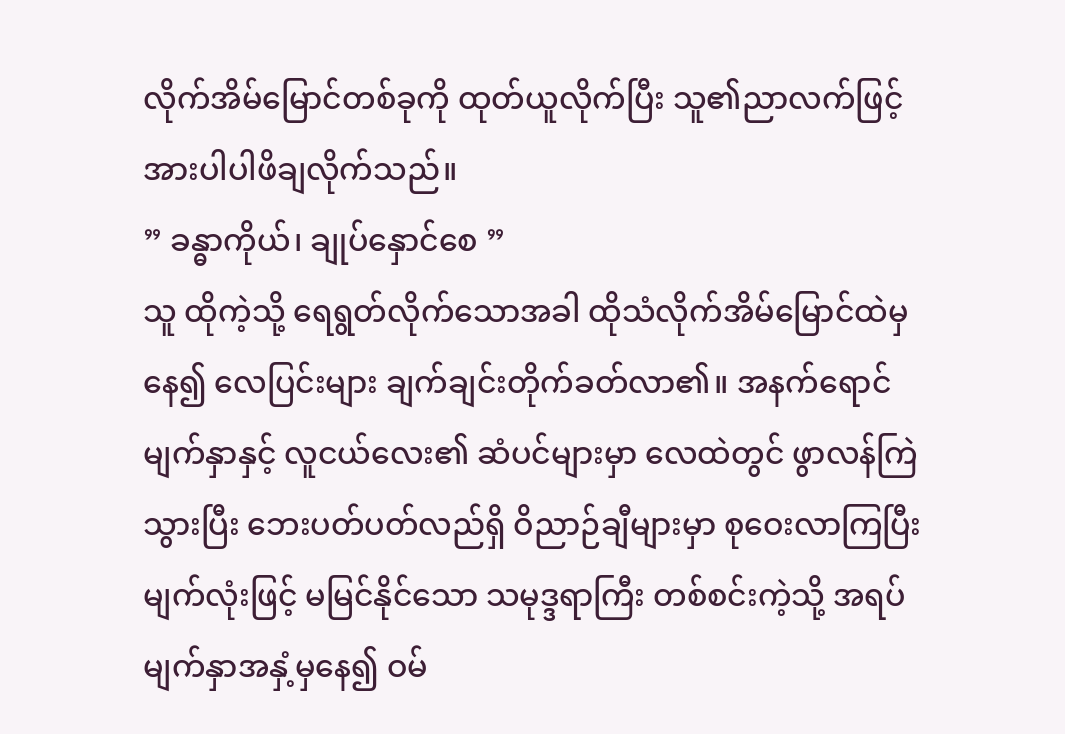လိုက်အိမ်မြောင်တစ်ခုကို ထုတ်ယူလိုက်ပြီး သူ၏ညာလက်ဖြင့် အားပါပါဖိချလိုက်သည်။
” ခန္ဓာကိုယ်၊ ချုပ်နှောင်စေ ”
သူ ထိုကဲ့သို့ ရေရွတ်လိုက်သောအခါ ထိုသံလိုက်အိမ်မြောင်ထဲမှနေ၍ လေပြင်းများ ချက်ချင်းတိုက်ခတ်လာ၏။ အနက်ရောင်မျက်နှာနှင့် လူငယ်လေး၏ ဆံပင်များမှာ လေထဲတွင် ဖွာလန်ကြဲသွားပြီး ဘေးပတ်ပတ်လည်ရှိ ဝိညာဉ်ချီများမှာ စုဝေးလာကြပြီး မျက်လုံးဖြင့် မမြင်နိုင်သော သမုဒ္ဒရာကြီး တစ်စင်းကဲ့သို့ အရပ်မျက်နှာအနှံ့မှနေ၍ ဝမ်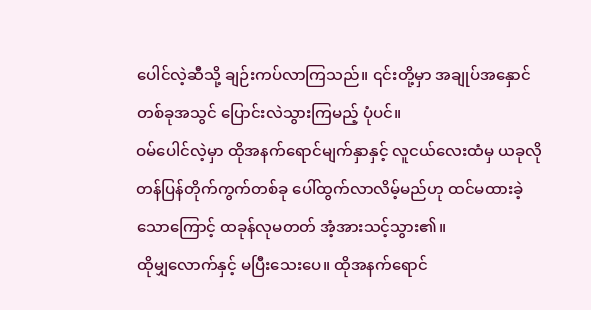ပေါင်လဲ့ဆီသို့ ချဉ်းကပ်လာကြသည်။ ၎င်းတို့မှာ အချုပ်အနှောင်တစ်ခုအသွင် ပြောင်းလဲသွားကြမည့် ပုံပင်။
ဝမ်ပေါင်လဲ့မှာ ထိုအနက်ရောင်မျက်နှာနှင့် လူငယ်လေးထံမှ ယခုလို တန်ပြန်တိုက်ကွက်တစ်ခု ပေါ်ထွက်လာလိမ့်မည်ဟု ထင်မထားခဲ့သောကြောင့် ထခုန်လုမတတ် အံ့အားသင့်သွား၏။
ထိုမျှလောက်နှင့် မပြီးသေးပေ။ ထိုအနက်ရောင်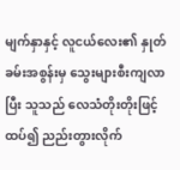မျက်နှာနှင့် လူငယ်လေး၏ နှုတ်ခမ်းအစွန်းမှ သွေးများစီးကျလာပြီး သူသည် လေသံတိုးတိုးဖြင့် ထပ်၍ ညည်းတွားလိုက်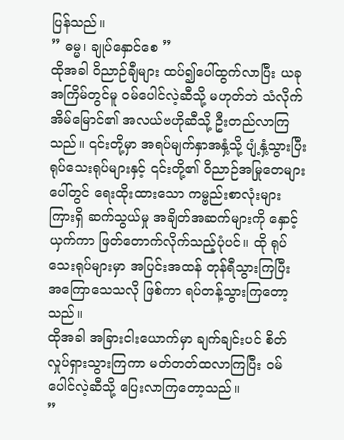ပြန်သည်။
” ဓမ္မ၊ ချုပ်နှောင်စေ ”
ထိုအခါ ဝိညာဉ်ချီများ ထပ်၍ပေါ်ထွက်လာပြီး ယခုအကြိမ်တွင်မူ ဝမ်ပေါင်လဲ့ဆီသို့ မဟုတ်ဘဲ သံလိုက်အိမ်မြောင်၏ အလယ်ဗဟိုဆီသို့ ဦးတည်လာကြသည်။ ၎င်းတို့မှာ အရပ်မျက်နှာအနှံ့သို့ ပျံ့နှံ့သွားပြီး ရုပ်သေးရုပ်များနှင့် ၎င်းတို့၏ ဝိညာဉ်အမြုတေများပေါ်တွင် ရေးထိုးထားသော ကမ္ဗည်းစာလုံးများကြားရှိ ဆက်သွယ်မှု အချိတ်အဆက်များကို နှောင့်ယှက်ကာ ဖြတ်တောက်လိုက်သည့်ပုံပင်။ ထို ရုပ်သေးရုပ်များမှာ အပြင်းအထန် တုန်ရီသွားကြပြီး အကြောသေသလို ဖြစ်ကာ ရပ်တန့်သွားကြတော့သည်။
ထိုအခါ အခြားငါးယောက်မှာ ချက်ချင်းပင် စိတ်လှုပ်ရှားသွားကြကာ မတ်တတ်ထလာကြပြီး ဝမ်ပေါင်လဲ့ဆီသို့ ပြေးလာကြတော့သည်။
”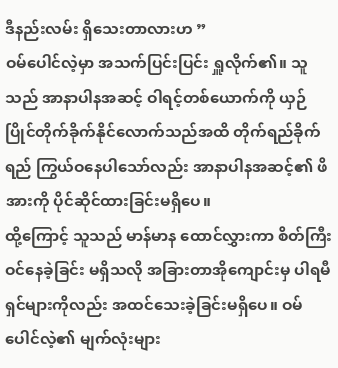ဒီနည်းလမ်း ရှိသေးတာလားဟ ”
ဝမ်ပေါင်လဲ့မှာ အသက်ပြင်းပြင်း ရှူလိုက်၏။ သူသည် အာနာပါနအဆင့် ဝါရင့်တစ်ယောက်ကို ယှဉ်ပြိုင်တိုက်ခိုက်နိုင်လောက်သည်အထိ တိုက်ရည်ခိုက်ရည် ကြွယ်ဝနေပါသော်လည်း အာနာပါနအဆင့်၏ ဖိအားကို ပိုင်ဆိုင်ထားခြင်းမရှိပေ။
ထို့ကြောင့် သူသည် မာန်မာန ထောင်လွှားကာ စိတ်ကြီးဝင်နေခဲ့ခြင်း မရှိသလို အခြားတာအိုကျောင်းမှ ပါရမီရှင်များကိုလည်း အထင်သေးခဲ့ခြင်းမရှိပေ။ ဝမ်ပေါင်လဲ့၏ မျက်လုံးများ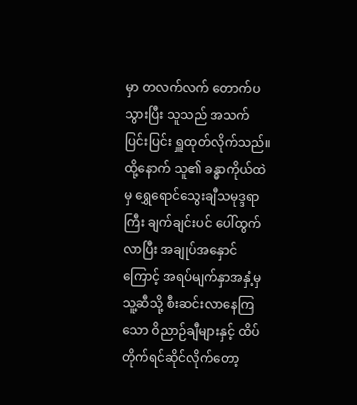မှာ တလက်လက် တောက်ပသွားပြီး သူသည် အသက်ပြင်းပြင်း ရှူထုတ်လိုက်သည်။ ထို့နောက် သူ၏ ခန္ဓာကိုယ်ထဲမှ ရွှေရောင်သွေးချီသမုဒ္ဒရာကြီး ချက်ချင်းပင် ပေါ်ထွက်လာပြီး အချုပ်အနှောင်ကြောင့် အရပ်မျက်နှာအနှံ့မှ သူ့ဆီသို့ စီးဆင်းလာနေကြသော ဝိညာဉ်ချီများနှင့် ထိပ်တိုက်ရင်ဆိုင်လိုက်တော့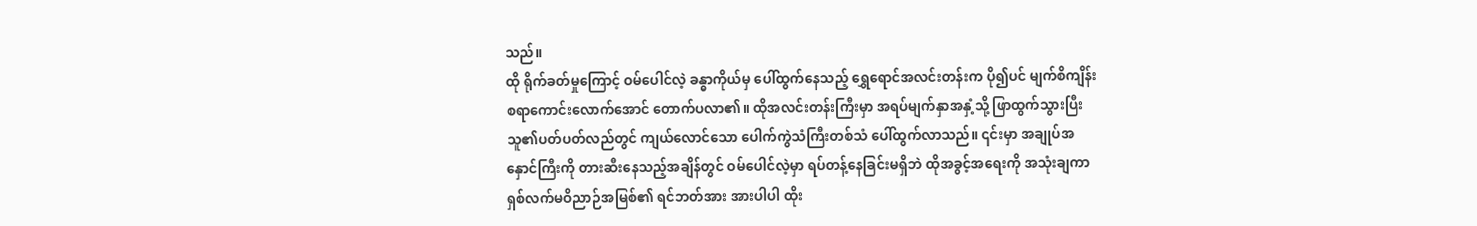သည်။
ထို ရိုက်ခတ်မှုကြောင့် ဝမ်ပေါင်လဲ့ ခန္ဓာကိုယ်မှ ပေါ်ထွက်နေသည့် ရွှေရောင်အလင်းတန်းက ပို၍ပင် မျက်စိကျိန်းစရာကောင်းလောက်အောင် တောက်ပလာ၏။ ထိုအလင်းတန်းကြီးမှာ အရပ်မျက်နှာအနှံ့သို့ ဖြာထွက်သွားပြီး သူ၏ပတ်ပတ်လည်တွင် ကျယ်လောင်သော ပေါက်ကွဲသံကြီးတစ်သံ ပေါ်ထွက်လာသည်။ ၎င်းမှာ အချုပ်အနှောင်ကြီးကို တားဆီးနေသည့်အချိန်တွင် ဝမ်ပေါင်လဲ့မှာ ရပ်တန့်နေခြင်းမရှိဘဲ ထိုအခွင့်အရေးကို အသုံးချကာ ရှစ်လက်မဝိညာဉ်အမြစ်၏ ရင်ဘတ်အား အားပါပါ ထိုး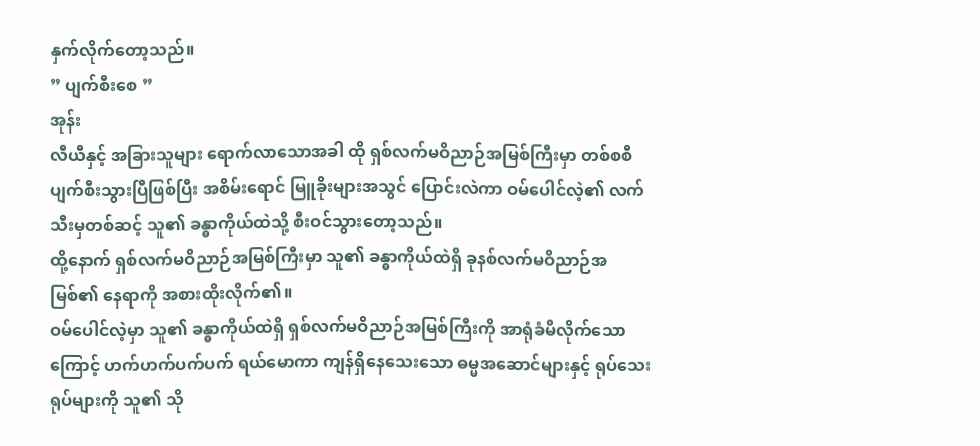နှက်လိုက်တော့သည်။
” ပျက်စီးစေ ”
အုန်း
လီယီနှင့် အခြားသူများ ရောက်လာသောအခါ ထို ရှစ်လက်မဝိညာဉ်အမြစ်ကြီးမှာ တစ်စစီ ပျက်စီးသွားပြီဖြစ်ပြီး အစိမ်းရောင် မြူခိုးများအသွင် ပြောင်းလဲကာ ဝမ်ပေါင်လဲ့၏ လက်သီးမှတစ်ဆင့် သူ၏ ခန္ဓာကိုယ်ထဲသို့ စီးဝင်သွားတော့သည်။
ထို့နောက် ရှစ်လက်မဝိညာဉ်အမြစ်ကြီးမှာ သူ၏ ခန္ဓာကိုယ်ထဲရှိ ခုနစ်လက်မဝိညာဉ်အမြစ်၏ နေရာကို အစားထိုးလိုက်၏။
ဝမ်ပေါင်လဲ့မှာ သူ၏ ခန္ဓာကိုယ်ထဲရှိ ရှစ်လက်မဝိညာဉ်အမြစ်ကြီးကို အာရုံခံမိလိုက်သောကြောင့် ဟက်ဟက်ပက်ပက် ရယ်မောကာ ကျန်ရှိနေသေးသော ဓမ္မအဆောင်များနှင့် ရုပ်သေးရုပ်များကို သူ၏ သို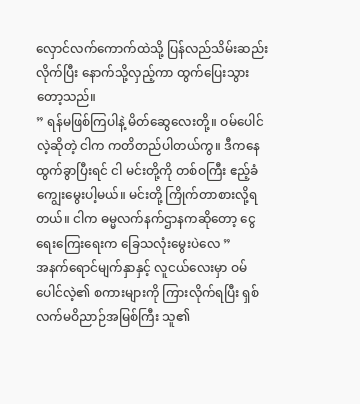လှောင်လက်ကောက်ထဲသို့ ပြန်လည်သိမ်းဆည်းလိုက်ပြီး နောက်သို့လှည့်ကာ ထွက်ပြေးသွားတော့သည်။
” ရန်မဖြစ်ကြပါနဲ့ မိတ်ဆွေလေးတို့။ ဝမ်ပေါင်လဲ့ဆိုတဲ့ ငါက ကတိတည်ပါတယ်ကွ။ ဒီကနေ ထွက်ခွာပြီးရင် ငါ မင်းတို့ကို တစ်ဝကြီး ဧည့်ခံကျွေးမွေးပါ့မယ်။ မင်းတို့ ကြိုက်တာစားလို့ရတယ်။ ငါက ဓမ္မလက်နက်ဌာနကဆိုတော့ ငွေရေးကြေးရေးက ခြေသလုံးမွေးပဲလေ ”
အနက်ရောင်မျက်နှာနှင့် လူငယ်လေးမှာ ဝမ်ပေါင်လဲ့၏ စကားများကို ကြားလိုက်ရပြီး ရှစ်လက်မဝိညာဉ်အမြစ်ကြီး သူ၏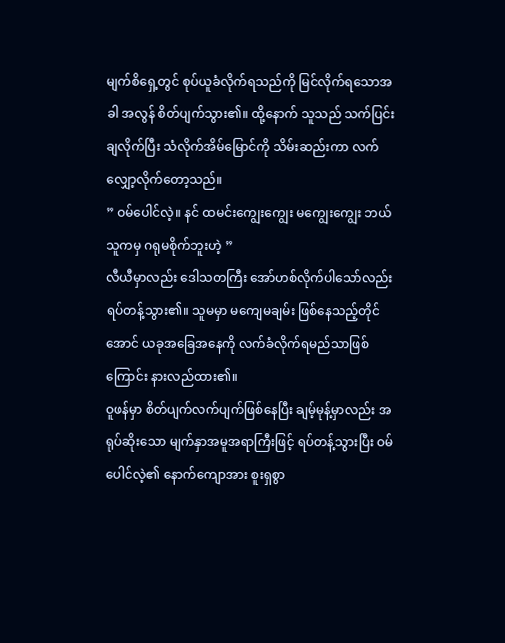မျက်စိရှေ့တွင် စုပ်ယူခံလိုက်ရသည်ကို မြင်လိုက်ရသောအခါ အလွန် စိတ်ပျက်သွား၏။ ထို့နောက် သူသည် သက်ပြင်းချလိုက်ပြီး သံလိုက်အိမ်မြောင်ကို သိမ်းဆည်းကာ လက်လျှော့လိုက်တော့သည်။
” ဝမ်ပေါင်လဲ့။ နင် ထမင်းကျွေးကျွေး မကျွေးကျွေး ဘယ်သူကမှ ဂရုမစိုက်ဘူးဟဲ့ ”
လီယီမှာလည်း ဒေါသတကြီး အော်ဟစ်လိုက်ပါသော်လည်း ရပ်တန့်သွား၏။ သူမမှာ မကျေမချမ်း ဖြစ်နေသည့်တိုင်အောင် ယခုအခြေအနေကို လက်ခံလိုက်ရမည်သာဖြစ်ကြောင်း နားလည်ထား၏။
ဝူဖန်မှာ စိတ်ပျက်လက်ပျက်ဖြစ်နေပြီး ချမ့်မုန့်မှာလည်း အရုပ်ဆိုးသော မျက်နှာအမူအရာကြီးဖြင့် ရပ်တန့်သွားပြီး ဝမ်ပေါင်လဲ့၏ နောက်ကျောအား စူးရှစွာ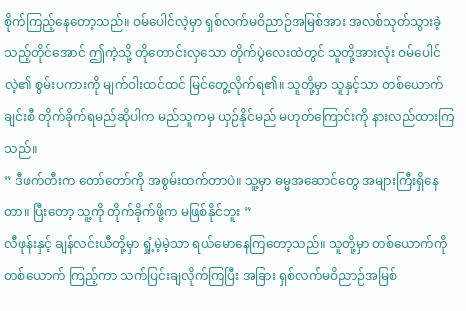စိုက်ကြည့်နေတော့သည်။ ဝမ်ပေါင်လဲ့မှာ ရှစ်လက်မဝိညာဉ်အမြစ်အား အလစ်သုတ်သွားခဲ့သည့်တိုင်အောင် ဤကဲ့သို့ တိုတောင်းလှသော တိုက်ပွဲလေးထဲတွင် သူတို့အားလုံး ဝမ်ပေါင်လဲ့၏ စွမ်းပကားကို မျက်ဝါးထင်ထင် မြင်တွေ့လိုက်ရ၏။ သူတို့မှာ သူနှင့်သာ တစ်ယောက်ချင်းစီ တိုက်ခိုက်ရမည်ဆိုပါက မည်သူကမှ ယှဉ်နိုင်မည် မဟုတ်ကြောင်းကို နားလည်ထားကြသည်။
” ဒီဖက်တီးက တော်တော်ကို အစွမ်းထက်တာပဲ။ သူ့မှာ ဓမ္မအဆောင်တွေ အများကြီးရှိနေတာ။ ပြီးတော့ သူ့ကို တိုက်ခိုက်ဖို့က မဖြစ်နိုင်ဘူး ”
လီဖုန်းနှင့် ချန်လင်းယီတို့မှာ ရှုံ့မဲ့မဲ့သာ ရယ်မောနေကြတော့သည်။ သူတို့မှာ တစ်ယောက်ကိုတစ်ယောက် ကြည့်ကာ သက်ပြင်းချလိုက်ကြပြီး အခြား ရှစ်လက်မဝိညာဉ်အမြစ်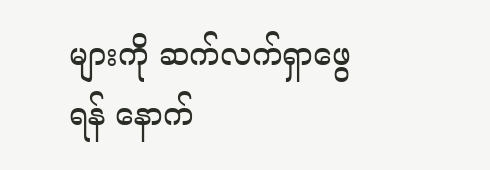များကို ဆက်လက်ရှာဖွေရန် နောက်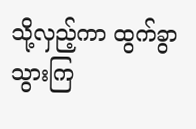သို့လှည့်ကာ ထွက်ခွာသွားကြ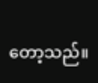တော့သည်။